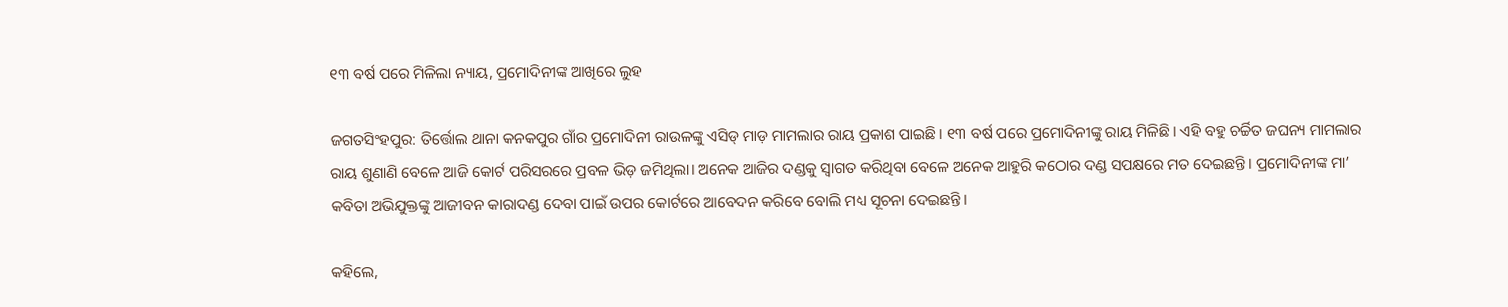୧୩ ବର୍ଷ ପରେ ମିଳିଲା ନ୍ୟାୟ, ପ୍ରମୋଦିନୀଙ୍କ ଆଖିରେ ଲୁହ

ଜଗତସିଂହପୁର: ତିର୍ତ୍ତୋଲ ଥାନା କନକପୁର ଗାଁର ପ୍ରମୋଦିନୀ ରାଉଳଙ୍କୁ ଏସିଡ୍ ମାଡ଼ ମାମଲାର ରାୟ ପ୍ରକାଶ ପାଇଛି। ୧୩ ବର୍ଷ ପରେ ପ୍ରମୋଦିନୀଙ୍କୁ ରାୟ ମିଳିଛି। ଏହି ବହୁ ଚର୍ଚ୍ଚିତ ଜଘନ୍ୟ ମାମଲାର ରାୟ ଶୁଣାଣି ବେଳେ ଆଜି କୋର୍ଟ ପରିସରରେ ପ୍ରବଳ ଭିଡ଼ ଜମିଥିଲା। ଅନେକ ଆଜିର ଦଣ୍ଡକୁ ସ୍ବାଗତ କରିଥିବା ବେଳେ ଅନେକ ଆହୁରି କଠୋର ଦଣ୍ଡ ସପକ୍ଷରେ ମତ ଦେଇଛନ୍ତି। ପ୍ରମୋଦିନୀଙ୍କ ମା’ କବିତା ଅଭିଯୁକ୍ତଙ୍କୁ ଆଜୀବନ କାରାଦଣ୍ଡ ଦେବା ପାଇଁ ଉପର କୋର୍ଟରେ ଆବେଦନ କରିବେ ବୋଲି ମଧ୍ୟ ସୂଚନା ଦେଇଛନ୍ତି।

କହିଲେ,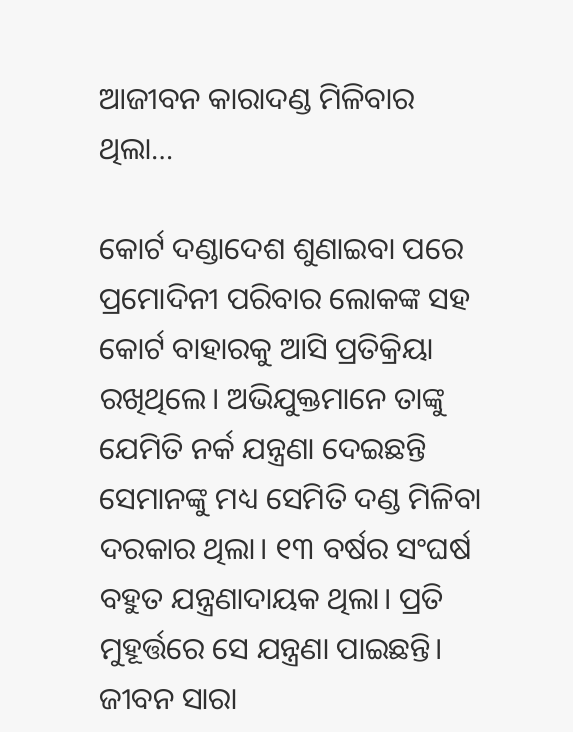ଆଜୀବନ କାରାଦଣ୍ଡ ମିଳିବାର ଥିଲା…

କୋର୍ଟ ଦଣ୍ଡାଦେଶ ଶୁଣାଇବା ପରେ ପ୍ରମୋଦିନୀ ପରିବାର ଲୋକଙ୍କ ସହ କୋର୍ଟ ବାହାରକୁ ଆସି ପ୍ରତିକ୍ରିୟା ରଖିଥିଲେ। ଅଭିଯୁକ୍ତମାନେ ତାଙ୍କୁ ଯେମିତି ନର୍କ ଯନ୍ତ୍ରଣା ଦେଇଛନ୍ତି ସେମାନଙ୍କୁ ମଧ୍ୟ ସେମିତି ଦଣ୍ଡ ମିଳିବା ଦରକାର ଥିଲା। ୧୩ ବର୍ଷର ସଂଘର୍ଷ ବହୁତ ଯନ୍ତ୍ରଣାଦାୟକ ଥିଲା। ପ୍ରତି ମୁହୂର୍ତ୍ତରେ ସେ ଯନ୍ତ୍ରଣା ପାଇଛନ୍ତି। ଜୀବନ ସାରା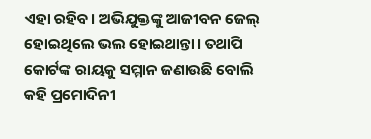ଏହା ରହିବ। ଅଭିଯୁକ୍ତଙ୍କୁ ଆଜୀବନ ଜେଲ୍ ହୋଇଥିଲେ ଭଲ ହୋଇଥାନ୍ତା। ତଥାପି କୋର୍ଟଙ୍କ ରାୟକୁ ସମ୍ମାନ ଜଣାଉଛି ବୋଲି କହି ପ୍ରମୋଦିନୀ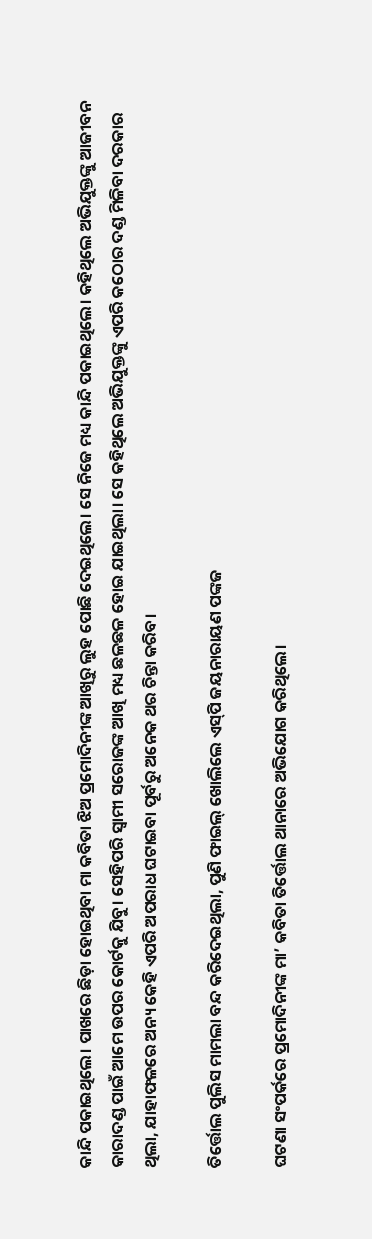କାନ୍ଦି ପକାଇଥିଲେ। ପାଖରେ ଛିଡ଼ା ହୋଇଥିବା ମା କବିତା ଝିଅ ପ୍ରମୋଦିନୀଙ୍କ ଆଖିରୁ ଲୁହ ପୋଛି ଦେଇଥିଲେ। ସେ ନିଜେ ମଧ୍ୟ କାନ୍ଦି ପକାଇଥିଲେ। କହିଥିଲେ ଅଭିଯୁକ୍ତଙ୍କୁ ଆଜୀବନ କାରାଦଣ୍ଡ ପାଇଁ ଆମେ ଉପର କୋର୍ଟକୁ ଯିବୁ। ସେହିପରି ସ୍ବାମୀ ସରୋଜଙ୍କ ଆଖି ମଧ୍ୟ ଛଳଛଳ ହୋଇ ଯାଇଥିଲା। ସେ କହିଥିଲେ ଅଭିଯୁକ୍ତଙ୍କୁ ଏପରି କଠୋର ଦଣ୍ଡ ମିଳିବା ଦରକାର ଥିଲା, ଯାହାଫଳରେ ଅନ୍ୟ କେହି ଏପରି ଅପରାଧ ଘଟାଇବା ପୂର୍ବରୁ ଅନେକ ଥର ଚିନ୍ତା କରିବ।

ତିର୍ତ୍ତୋଲ ପୁଲିସ ମାମଲା ବନ୍ଦ କରିଦେଇଥିଲା, ପୁଣି ଫାଇଲ୍ ଖୋଲିଲେ ଏସ୍‌ପି ଜୟନାରାୟଣ ପଙ୍କଜ

ଘଟଣା ସଂପର୍କରେ ପ୍ରମୋଦିନୀଙ୍କ ମା’ କବିତା ତିର୍ତ୍ତୋଲ ଥାନାରେ ଅଭିଯୋଗ କରିଥିଲେ।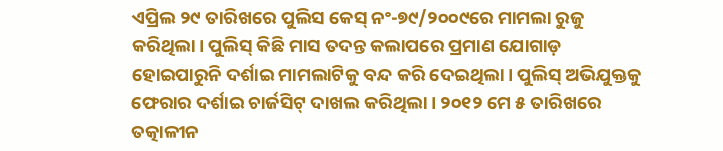ଏପ୍ରିଲ ୨୯ ତାରିଖରେ ପୁଲିସ କେସ୍ ନଂ-୭୯/୨୦୦୯ରେ ମାମଲା ରୁଜୁ କରିଥିଲା। ପୁଲିସ୍‌ କିଛି ମାସ ତଦନ୍ତ କଲାପରେ ପ୍ରମାଣ ଯୋଗାଡ଼ ହୋଇପାରୁନି ଦର୍ଶାଇ ମାମଲାଟିକୁ ବନ୍ଦ କରି ଦେଇଥିଲା। ପୁଲିସ୍‌ ଅଭିଯୁକ୍ତକୁ ଫେରାର ଦର୍ଶାଇ ଚାର୍ଜସିଟ୍‌ ଦାଖଲ କରିଥିଲା। ୨୦୧୨ ମେ ୫ ତାରିଖରେ ତତ୍କାଳୀନ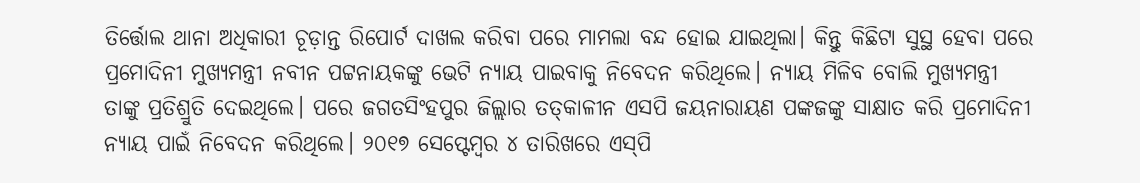ତିର୍ତ୍ତୋଲ ଥାନା ଅଧିକାରୀ ଚୂଡ଼ାନ୍ତ ରିପୋର୍ଟ ଦାଖଲ କରିବା ପରେ ମାମଲା ବନ୍ଦ ହୋଇ ଯାଇଥିଲା। କିନ୍ତୁ କିଛିଟା ‌ସୁସ୍ଥ ହେବା ପରେ ପ୍ରମୋଦିନୀ ମୁଖ୍ୟମନ୍ତ୍ରୀ ନବୀନ ପଟ୍ଟନାୟକଙ୍କୁ ଭେଟି ନ୍ୟାୟ ପାଇବାକୁ ନିବେଦନ କରିଥିଲେ। ନ୍ୟାୟ ମିଳିବ ବୋଲି ମୁଖ୍ୟମନ୍ତ୍ରୀ ତାଙ୍କୁ ପ୍ରତିଶ୍ରୁତି ଦେଇଥିଲେ। ପରେ ଜଗତସିଂହପୁର ଜିଲ୍ଲାର ତତ୍‌କାଳୀନ ଏସପି ଜୟନାରାୟଣ ପଙ୍କଜଙ୍କୁ ସାକ୍ଷାତ କରି ପ୍ରମୋଦିନୀ ନ୍ୟାୟ ପାଇଁ ନିବେଦନ କରିଥିଲେ। ୨୦୧୭ ସେପ୍ଟେମ୍ବର ୪ ତାରିଖରେ ଏସ୍‌ପି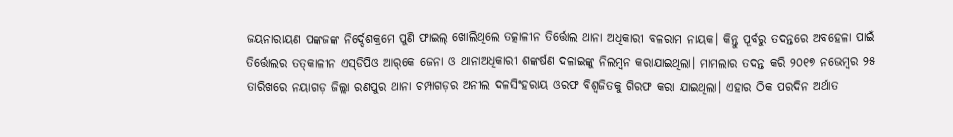ଜୟନାରାୟଣ ପଙ୍କଜଙ୍କ ନିର୍ଦ୍ଦେଶକ୍ରମେ ପୁଣି ଫାଇଲ୍ ଖୋଲିଥିଲେ ତତ୍କାଳୀନ ତିର୍ତ୍ତୋଲ ଥାନା ଅଧିକାରୀ ବଳରାମ ନାୟକ। କିନ୍ତୁ ପୂର୍ବରୁ ତଦନ୍ତରେ ଅବହେଳା ପାଇଁ ତିର୍ତ୍ତୋଲର ତତ୍‌କାଳୀନ ଏସ୍‌ଡିପିଓ ଆର୍‌କେ ଜେନା ଓ ଥାନାଅଧିକାରୀ ଶଙ୍କର୍ଷଣ ଦଳାଇଙ୍କୁ ନିଲମ୍ବନ କରାଯାଇଥିଲା। ମାମଲାର ତଦନ୍ତ କରି ୨୦୧୭ ନଭେମ୍ବର ୨୫ ତାରିଖରେ ନୟାଗଡ଼ ଜିଲ୍ଲା ରଣପୁର ଥାନା ଚମ୍ପାଗଡ଼ର ଅନୀଲ ଦଳସିଂହରାୟ ଓରଫ ବିଶ୍ବଜିତକୁ ଗିରଫ କରା ଯାଇଥିଲା। ଏହାର ଠିକ ପରଦିନ ଅର୍ଥାତ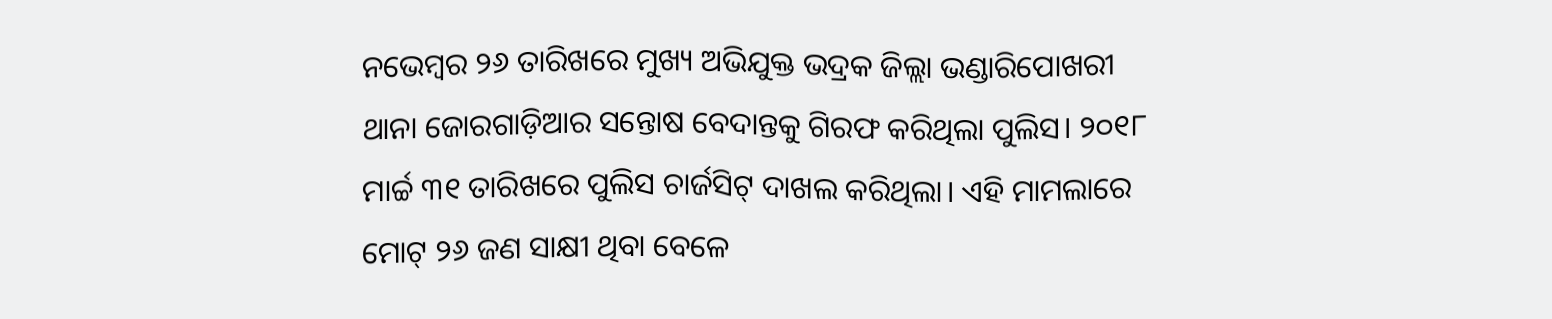ନଭେମ୍ବର ୨୬ ତାରିଖରେ ମୁଖ୍ୟ ଅଭିଯୁକ୍ତ ଭଦ୍ରକ ଜିଲ୍ଲା ଭଣ୍ଡାରିପୋଖରୀ ଥାନା ଜୋରଗାଡ଼ିଆର ସନ୍ତୋଷ ବେଦାନ୍ତକୁ ଗିରଫ କରିଥିଲା ପୁଲିସ। ୨୦୧୮ ମାର୍ଚ୍ଚ ୩୧ ତାରିଖରେ ପୁଲିସ ଚାର୍ଜସିଟ୍ ଦାଖଲ କରିଥିଲା। ଏହି ମାମଲାରେ ମୋଟ୍ ୨୬ ଜଣ ସାକ୍ଷୀ ଥିବା ବେଳେ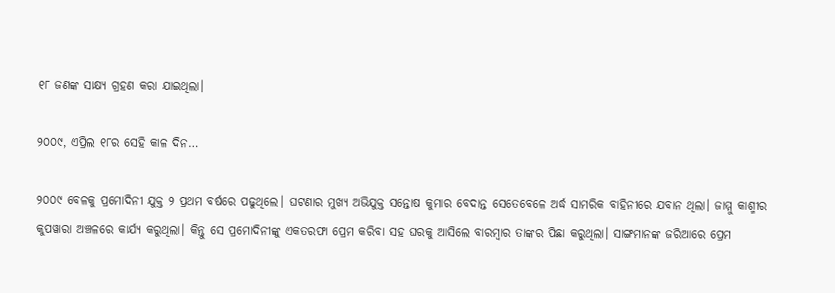୧୮ ଜଣଙ୍କ ସାକ୍ଷ୍ୟ ଗ୍ରହଣ କରା ଯାଇଥିଲା।

୨୦୦୯, ଏପ୍ରିଲ ୧୮ର ସେହି କାଳ ଦିନ…

୨୦୦୯ ବେଳକୁ ପ୍ରମୋଦିନୀ ଯୁକ୍ତ ୨ ପ୍ରଥମ ବର୍ଷରେ ପଢୁଥିଲେ। ଘଟଣାର ମୁଖ୍ୟ ଅଭିଯୁକ୍ତ ସନ୍ତୋଷ କୁମାର ବେଦାନ୍ତ ସେତେବେଳେ ଅର୍ଦ୍ଧ ସାମରିକ ବାହିନୀରେ ଯବାନ ଥିଲା। ଜାମ୍ମୁ କାଶ୍ମୀର କୁପୱାରା ଅଞ୍ଚଳରେ କାର୍ଯ୍ୟ କରୁଥିଲା। କିନ୍ତୁ ସେ ପ୍ରମୋଦିନୀଙ୍କୁ ଏକତରଫା ପ୍ରେମ କରିବା ସହ ଘରକୁ ଆସିଲେ ବାରମ୍ବାର ତାଙ୍କର ପିଛା କରୁଥିଲା। ସାଙ୍ଗମାନଙ୍କ ଜରିଆରେ ପ୍ରେମ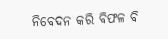ନିବେଦନ କରି ବିଫଳ ବି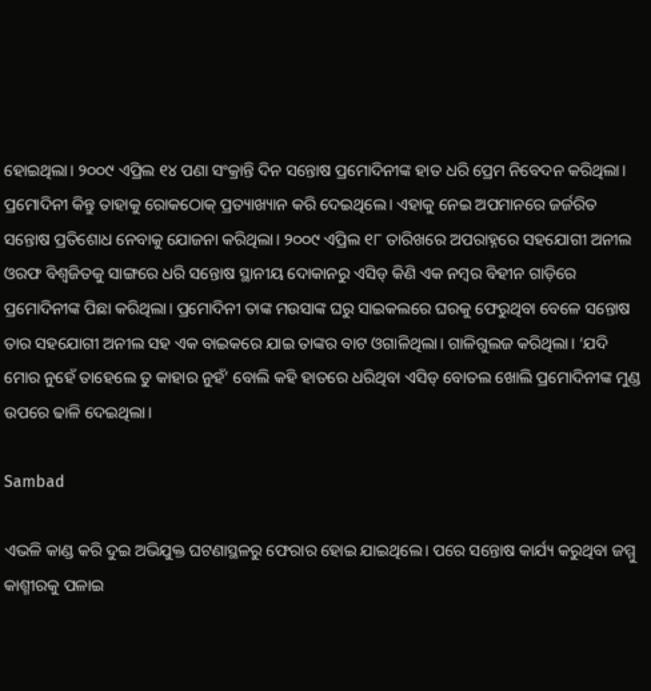ହୋଇଥିଲା। ୨୦୦୯ ଏପ୍ରିଲ ୧୪ ପଣା ସଂକ୍ରାନ୍ତି ଦିନ ସନ୍ତୋଷ ପ୍ରମୋଦିନୀଙ୍କ ହାତ ଧରି ପ୍ରେମ ନିବେଦନ କରିଥିଲା। ପ୍ରମୋଦିନୀ କିନ୍ତୁ ତାହାକୁ ରୋକଠୋକ୍‌ ପ୍ରତ୍ୟାଖ୍ୟାନ କରି ଦେଇଥିଲେ। ଏହାକୁ ନେଇ ଅପମାନରେ ଜର୍ଜରିତ ସନ୍ତୋଷ ପ୍ରତିଶୋଧ ନେବାକୁ ଯୋଜନା କରିଥିଲା। ୨୦୦୯ ଏପ୍ରିଲ ୧୮ ତାରିଖରେ ଅପରାହ୍ନରେ ସହଯୋଗୀ ଅନୀଲ ଓରଫ ବିଶ୍ବଜିତକୁ ସାଙ୍ଗରେ ଧରି ସନ୍ତୋଷ ସ୍ଥାନୀୟ ଦୋକାନରୁ ଏସିଡ୍ କିଣି ଏକ ନମ୍ବର ବିହୀନ ଗାଡ଼ିରେ ପ୍ରମୋଦିନୀଙ୍କ ପିଛା କରିଥିଲା। ପ୍ରମୋଦିନୀ ତାଙ୍କ ମଉସାଙ୍କ ଘରୁ ସାଇକଲରେ ଘରକୁ ଫେରୁଥିବା ବେଳେ ସନ୍ତୋଷ ତାର ସହଯୋଗୀ ଅନୀଲ ସହ ଏକ ବାଇକରେ ଯାଇ ତାଙ୍କର ବାଟ ଓଗାଳିଥିଲା। ଗାଳିଗୁଲଜ କରିଥିଲା। ‘ଯଦି ମୋର ନୁହେଁ ତାହେଲେ ତୁ କାହାର ନୁହଁ’ ବୋଲି କହି ହାତରେ ଧରିଥିବା ଏସିଡ୍ ବୋତଲ ଖୋଲି ପ୍ରମୋଦିନୀଙ୍କ ମୁଣ୍ଡ ଉପରେ ଢାଳି ଦେଇଥିଲା।

Sambad

ଏଭଳି କାଣ୍ଡ କରି ଦୁଇ ଅଭିଯୁକ୍ତ ଘଟଣାସ୍ଥଳରୁ ଫେରାର ହୋଇ ଯାଇଥିଲେ। ପରେ ସନ୍ତୋଷ କାର୍ଯ୍ୟ କରୁଥିବା ଜମ୍ମୁ କାଶ୍ମୀରକୁ ପଳାଇ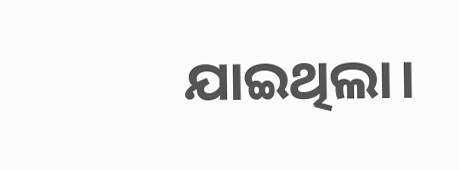ଯାଇଥିଲା।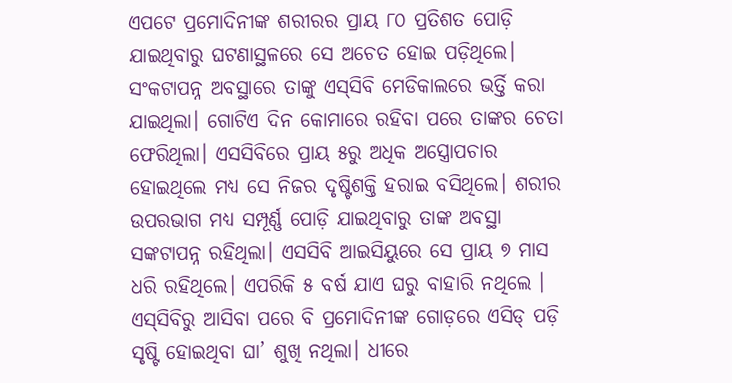ଏପଟେ ପ୍ର‌ମୋଦିନୀଙ୍କ ଶରୀରର ପ୍ରାୟ ୮୦ ପ୍ରତିଶତ ପୋଡ଼ି ଯାଇଥିବାରୁ ଘଟଣାସ୍ଥଳରେ ସେ ଅଚେତ ହୋଇ ପଡ଼ିଥିଲେ। ସଂକଟାପନ୍ନ ଅବସ୍ଥାରେ ତାଙ୍କୁ ଏସ୍‌ସିବି ମେଡିକାଲରେ ଭର୍ତ୍ତି କରା ଯାଇଥିଲା। ଗୋଟିଏ ଦିନ କୋମାରେ ରହିବା ପରେ ତାଙ୍କର ଚେତା ଫେରିଥିଲା। ଏସସିବିରେ ପ୍ରାୟ ୫ରୁ ଅଧିକ ଅସ୍ତ୍ରୋପଚାର ହୋଇଥିଲେ ମଧ୍ୟ ସେ ନିଜର ଦୃଷ୍ଟିଶକ୍ତି ହରାଇ ବସିଥିଲେ। ଶରୀର ଉପରଭାଗ ମଧ୍ୟ ସମ୍ପୂର୍ଣ୍ଣ ପୋଡ଼ି ଯାଇଥିବାରୁ ତାଙ୍କ ଅବସ୍ଥା ସଙ୍କଟାପନ୍ନ ରହିଥିଲା। ଏସସିବି ଆଇସିୟୁରେ ସେ ପ୍ରାୟ ୭ ମାସ ଧରି ରହିଥିଲେ। ଏପରିକି ୫ ବର୍ଷ ଯାଏ ଘରୁ ବାହାରି ନଥିଲେ । ଏସ୍‌ସିବିରୁ ଆସିବା ପରେ ବି ପ୍ରମୋଦିନୀଙ୍କ ଗୋଡ଼ରେ ଏସିଡ୍ ପଡ଼ି ସୃଷ୍ଟି ହୋଇଥିବା ଘା’ ଶୁଖି ନଥିଲା। ଧୀରେ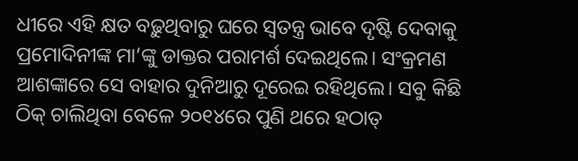ଧୀରେ ଏହି କ୍ଷତ ବଢ଼ୁଥିବାରୁ ଘରେ ସ୍ବତନ୍ତ୍ର ଭାବେ ଦୃଷ୍ଟି ଦେବାକୁ ପ୍ରମୋଦିନୀଙ୍କ ମା’ଙ୍କୁ ଡାକ୍ତର ପରାମର୍ଶ ଦେଇଥିଲେ। ସଂକ୍ରମଣ ଆଶଙ୍କାରେ ସେ ବାହାର ଦୁନିଆରୁ ଦୂରେଇ ରହିଥିଲେ। ସବୁ କିଛି ଠିକ୍ ଚାଲିଥିବା ବେଳେ ୨୦୧୪ରେ ପୁଣି ଥରେ ହଠାତ୍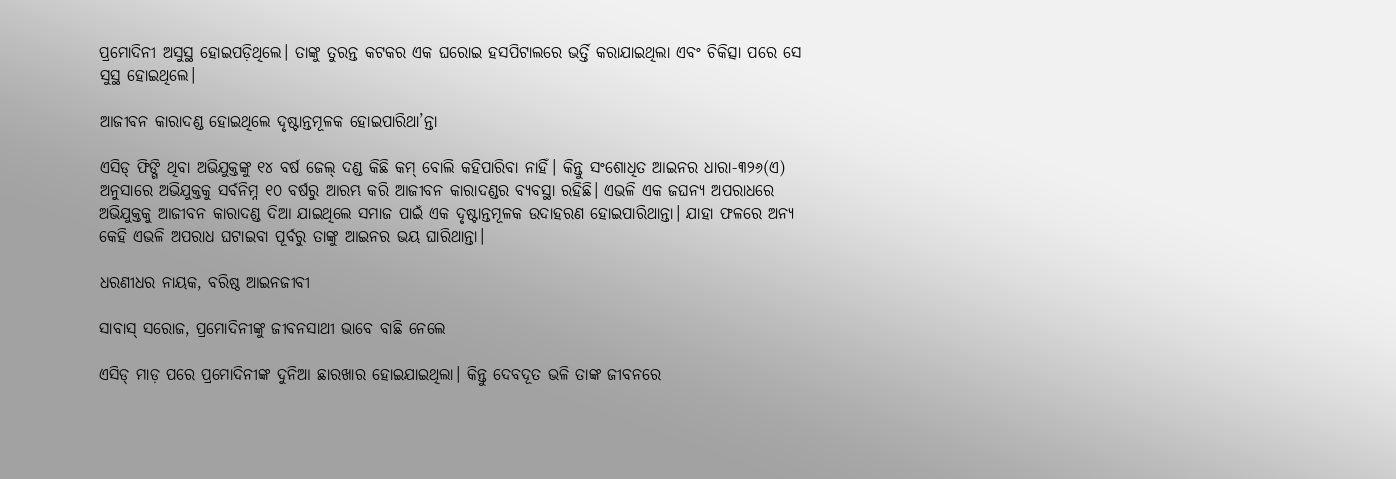ପ୍ରମୋଦିନୀ ଅସୁସ୍ଥ ହୋଇପଡ଼ିଥିଲେ। ତାଙ୍କୁ ତୁରନ୍ତ କଟକର ଏକ ଘରୋଇ ହସପିଟାଲରେ ଭର୍ତ୍ତି କରାଯାଇଥିଲା ଏବଂ ଚିକିତ୍ସା ପରେ ସେ ସୁସ୍ଥ ହୋଇଥିଲେ।

ଆଜୀବନ କାରାଦଣ୍ଡ ହୋଇଥିଲେ ଦୃଷ୍ଟାନ୍ତମୂଳକ ହୋଇପାରିଥା’ନ୍ତା

ଏସିଡ୍ ଫିଙ୍ଗି ଥିବା ଅଭିଯୁକ୍ତଙ୍କୁ ୧୪ ବର୍ଷ ଜେଲ୍ ଦଣ୍ଡ କିଛି କମ୍ ବୋଲି କହିପାରିବା ନାହିଁ। କିନ୍ତୁ ସଂଶୋଧିତ ଆଇନର ଧାରା-୩୨୬(ଏ) ଅନୁସାରେ ଅଭିଯୁକ୍ତକୁ ସର୍ବନିମ୍ନ ୧୦ ବର୍ଷରୁ ଆରମ୍ଭ କରି ଆଜୀବନ କାରାଦଣ୍ଡର ବ୍ୟବସ୍ଥା ରହିଛି। ଏଭଳି ଏକ ଜଘନ୍ୟ ଅପରାଧରେ ଅଭିଯୁକ୍ତକୁ ଆଜୀବନ କାରାଦଣ୍ଡ ଦିଆ ଯାଇଥିଲେ ସମାଜ ପାଇଁ ଏକ ଦୃଷ୍ଟାନ୍ତମୂଳକ ଉଦାହରଣ ହୋଇପାରିଥାନ୍ତା। ଯାହା ଫଳରେ ଅନ୍ୟ କେହି ଏଭଳି ଅପରାଧ ଘଟାଇବା ପୂର୍ବରୁ ତାଙ୍କୁ ଆଇନର ଭୟ ଘାରିଥାନ୍ତା।

ଧରଣୀଧର ନାୟକ, ବରିଷ୍ଠ ଆଇନଜୀବୀ

ସାବାସ୍ ସରୋଜ, ପ୍ରମୋଦିନୀଙ୍କୁ ଜୀବନସାଥୀ ଭାବେ ବାଛି ନେଲେ

ଏସିଡ୍ ମାଡ଼ ପରେ ପ୍ରମୋଦିନୀଙ୍କ ଦୁନିଆ ଛାରଖାର ହୋଇଯାଇଥିଲା। କିନ୍ତୁ ଦେବଦୂତ ଭଳି ତାଙ୍କ ଜୀବନରେ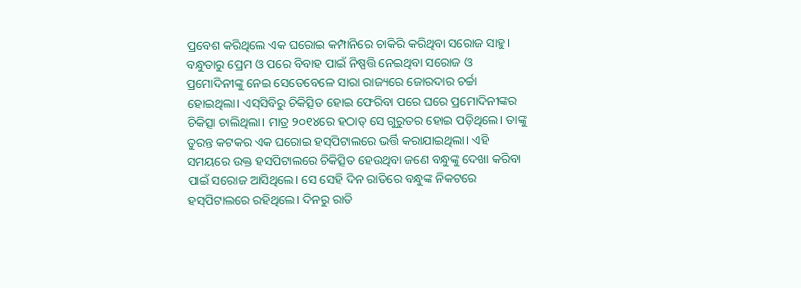ପ୍ରବେଶ କରିଥିଲେ ଏକ ଘରୋଇ କମ୍ପାନିରେ ଚାକିରି କରିଥିବା ସରୋଜ ସାହୁ। ବନ୍ଧୁତାରୁ ପ୍ରେମ ଓ ପରେ ବିବାହ ପାଇଁ ନିଷ୍ପତ୍ତି ନେଇଥିବା ସରୋଜ ଓ ପ୍ରମୋଦିନୀଙ୍କୁ ନେଇ ସେତେବେଳେ ସାରା ରାଜ୍ୟରେ ଜୋରଦାର ଚର୍ଚ୍ଚା ହୋଇଥିଲା। ଏସ୍‌ସିବିରୁ ଚିକିତ୍ସିତ ହୋଇ ଫେରିବା ପରେ ଘରେ ପ୍ରମୋଦିନୀଙ୍କର ଚିକିତ୍ସା ଚାଲିଥିଲା। ମାତ୍ର ୨୦୧୪ରେ ହଠାତ୍ ସେ ଗୁରୁତର ହୋଇ ପଡ଼ିଥିଲେ। ତାଙ୍କୁ ତୁରନ୍ତ କଟକର ଏକ ଘରୋଇ ହସ୍‌ପିଟାଲରେ ଭର୍ତ୍ତି କରାଯାଇଥିଲା। ଏହି ସମୟରେ ଉକ୍ତ ହସପିଟାଲରେ ଚିକିତ୍ସିତ ହେଉଥିବା ଜଣେ ବନ୍ଧୁଙ୍କୁ ଦେଖା କରିବା ପାଇଁ ସରୋଜ ଆସିଥିଲେ। ସେ ସେହି ଦିନ ରାତିରେ ବନ୍ଧୁଙ୍କ ନିକଟରେ ହସ୍‌ପିଟାଲରେ ରହିଥିଲେ। ଦିନରୁ ରାତି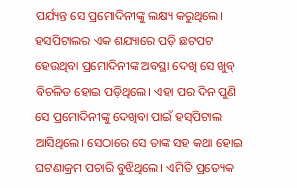ପର୍ଯ୍ୟନ୍ତ ସେ ପ୍ରମୋଦିନୀଙ୍କୁ ଲକ୍ଷ୍ୟ କରୁଥିଲେ। ହସପିଟାଲର ଏକ ଶଯ୍ୟାରେ ପଡ଼ି ଛଟପଟ ହେଉଥିବା ପ୍ରମୋଦିନୀଙ୍କ ଅବସ୍ଥା ଦେଖି ସେ ଖୁବ୍ ବିଚଳିତ ହୋଇ ପଡ଼ିଥିଲେ। ଏହା ପର ଦିନ ପୁଣି ସେ ପ୍ରମୋଦିନୀଙ୍କୁ ଦେଖିବା ପାଇଁ ହସ୍‌ପିଟାଲ ଆସିଥିଲେ। ସେଠାରେ ସେ ତାଙ୍କ ସହ କଥା ହୋଇ ଘଟଣାକ୍ରମ ପଚାରି ବୁଝିଥିଲେ। ଏମିତି ପ୍ରତ୍ୟେକ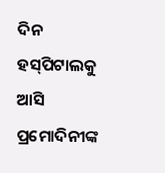ଦିନ ହସ୍‌ପିଟାଲକୁ ଆସି ପ୍ରମୋଦିନୀଙ୍କ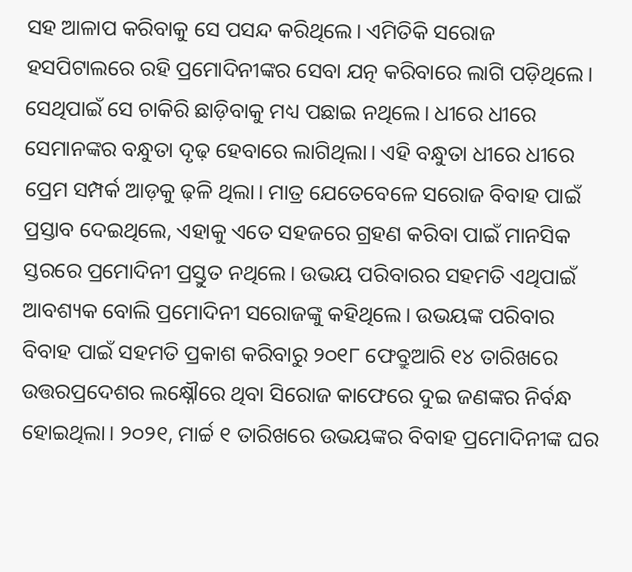ସହ ଆଳାପ କରିବାକୁ ସେ ପସନ୍ଦ କରିଥିଲେ। ଏମିତିକି ସରୋଜ ହସପିଟାଲରେ ରହି ପ୍ରମୋଦିନୀଙ୍କର ସେବା ଯତ୍ନ କରିବାରେ ଲାଗି ପଡ଼ିଥିଲେ। ସେଥିପାଇଁ ସେ ଚାକିରି ଛାଡ଼ିବାକୁ ମଧ୍ୟ ପଛାଇ ନଥିଲେ। ଧୀରେ ଧୀରେ ସେମାନଙ୍କର ବନ୍ଧୁତା ଦୃଢ଼ ହେବାରେ ଲାଗିଥିଲା। ଏହି ବନ୍ଧୁତା ଧୀରେ ଧୀରେ ପ୍ରେମ ସମ୍ପର୍କ ଆଡ଼କୁ ଢ଼ଳି ଥିଲା। ମାତ୍ର ଯେତେବେଳେ ସରୋଜ ବିବାହ ପାଇଁ ପ୍ରସ୍ତାବ ଦେଇଥିଲେ, ଏହାକୁ ଏତେ ସହଜରେ ଗ୍ରହଣ କରିବା ପାଇଁ ମାନସିକ ସ୍ତରରେ ପ୍ରମୋଦିନୀ ପ୍ରସ୍ତୁତ ନଥିଲେ। ଉଭୟ ପରିବାରର ସହମତି ଏଥିପାଇଁ ଆବଶ୍ୟକ ବୋଲି ପ୍ରମୋଦିନୀ ସରୋଜଙ୍କୁ କହିଥିଲେ। ଉଭୟଙ୍କ ପରିବାର ବିବାହ ପାଇଁ ସହମତି ପ୍ରକାଶ କରିବାରୁ ୨୦୧୮ ଫେବ୍ରୁଆରି ୧୪ ତାରିଖରେ ଉତ୍ତରପ୍ରଦେଶର ଲକ୍ଷ୍ନୌରେ ଥିବା ସିରୋଜ କାଫେରେ ଦୁଇ ଜଣଙ୍କର ନିର୍ବନ୍ଧ ହୋଇଥିଲା। ୨୦୨୧, ମାର୍ଚ୍ଚ ୧ ତାରିଖରେ ଉଭୟଙ୍କର ବିବାହ ପ୍ରମୋଦିନୀଙ୍କ ଘର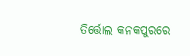ତିର୍ତ୍ତୋଲ କନକପୁରରେ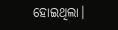ହୋଇଥିଲା।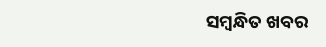ସମ୍ବନ୍ଧିତ ଖବର